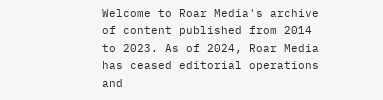Welcome to Roar Media's archive of content published from 2014 to 2023. As of 2024, Roar Media has ceased editorial operations and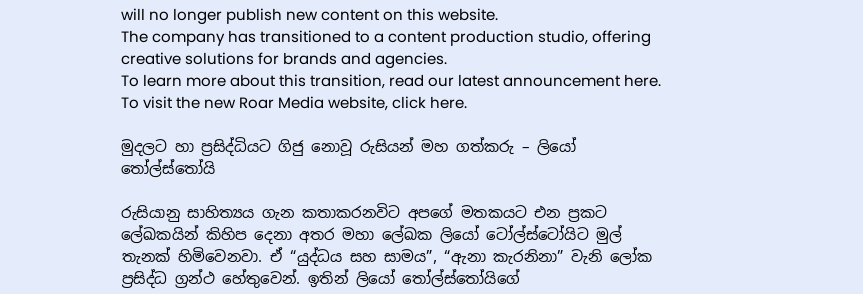will no longer publish new content on this website.
The company has transitioned to a content production studio, offering creative solutions for brands and agencies.
To learn more about this transition, read our latest announcement here. To visit the new Roar Media website, click here.

මුදලට හා ප්‍රසිද්ධියට ගිජු නොවූ රුසියන් මහ ගත්කරු – ලියෝ තෝල්ස්‌තෝයි

රුසියානු සාහිත්‍යය ගැන කතාකරනවිට අපගේ මතකයට එන ප්‍රකට ලේඛකයින් කිහිප දෙනා අතර මහා ලේඛක ලියෝ ටෝල්ස්ටෝයිට මුල් තැනක් හිමිවෙනවා. ඒ “යුද්ධය සහ සාමය”, “ඇනා කැරනිනා” වැනි ලෝක ප්‍රසිද්ධ ග්‍රන්ථ හේතුවෙන්. ඉතින් ලියෝ තෝල්ස්තෝයිගේ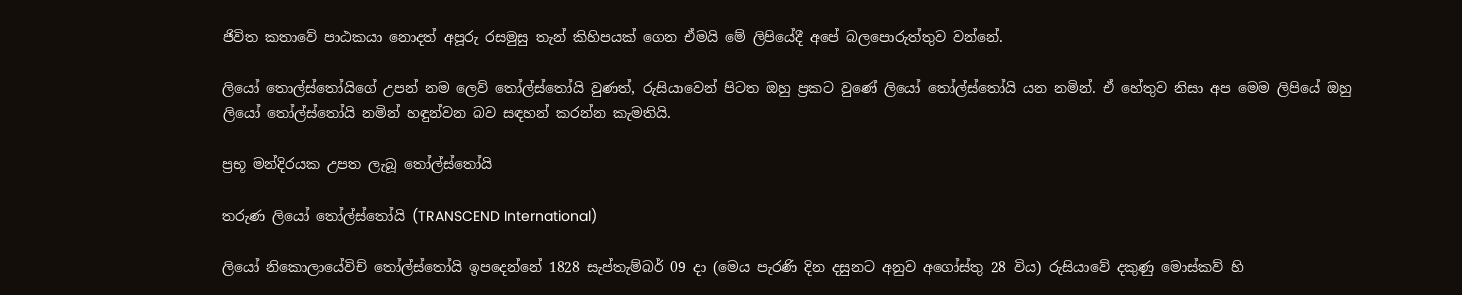ජිවිත කතාවේ පාඨකයා නොදත් අපූරු රසමුසු තැන් කිහිපයක් ගෙන ඒමයි මේ ලිපියේදී අපේ බලපොරුත්තුව වන්නේ.

ලියෝ තොල්ස්තෝයිගේ උපන් නම ලෙව් තෝල්ස්තෝයි වුණත්, රුසියාවෙන් පිටත ඔහු ප්‍රකට වුණේ ලියෝ තෝල්ස්තෝයි යන නමින්. ඒ හේතුව නිසා අප මෙම ලිපියේ ඔහු ලියෝ තෝල්ස්තෝයි නමින් හඳුන්වන බව සඳහන් කරන්න කැමතියි.

ප්‍රභූ මන්දිරයක උපත ලැබූ තෝල්ස්තෝයි

තරුණ ලියෝ තෝල්ස්තෝයි (TRANSCEND International)

ලියෝ නිකොලායේවිච් තෝල්ස්තෝයි ඉපදෙන්නේ 1828 සැප්තැම්බර් 09 දා (මෙය පැරණි දින දසුනට අනුව අගෝස්තු 28 විය) රුසියාවේ දකුණු මොස්කව් හි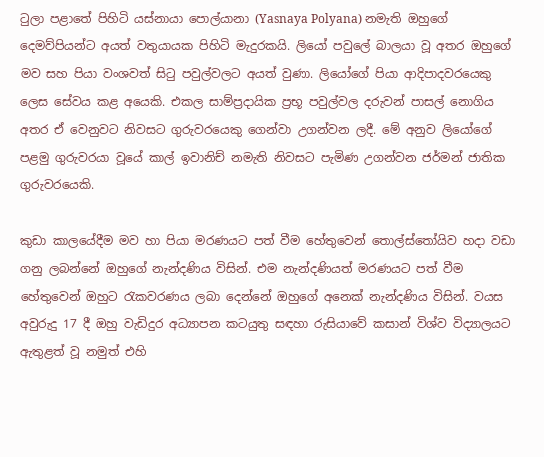ටුලා පළාතේ පිහිටි යස්නායා පොල්යානා (Yasnaya Polyana) නමැති ඔහුගේ දෙමව්පියන්ට අයත් වතුයායක පිහිටි මැදුරකයි. ලියෝ පවුලේ බාලයා වූ අතර ඔහුගේ මව සහ පියා වංශවත් සිටු පවුල්වලට අයත් වුණා. ලියෝගේ පියා ආදිපාදවරයෙකු ලෙස සේවය කළ අයෙකි. එකල සාම්ප්‍රදායික ප්‍රභූ පවුල්වල දරුවන් පාසල් නොගිය අතර ඒ වෙනුවට නිවසට ගුරුවරයෙකු ගෙන්වා උගන්වන ලදී. මේ අනුව ලියෝගේ පළමු ගුරුවරයා වූයේ කාල් ඉවානිච් නමැති නිවසට පැමිණ උගන්වන ජර්මන් ජාතික ගුරුවරයෙකි.

කුඩා කාලයේදීම මව හා පියා මරණයට පත් වීම හේතුවෙන් තොල්ස්තෝයිව හදා වඩා ගනු ලබන්නේ ඔහුගේ නැන්දණිය විසින්. එම නැන්දණියත් මරණයට පත් වීම හේතුවෙන් ඔහුට රැකවරණය ලබා දෙන්නේ ඔහුගේ අනෙක් නැන්දණිය විසින්. වයස අවුරුදු 17 දී ඔහු වැඩිදුර අධ්‍යාපන කටයුතු සඳහා රුසියාවේ කසාන් විශ්ව විද්‍යාලයට ඇතුළත් වූ නමුත් එහි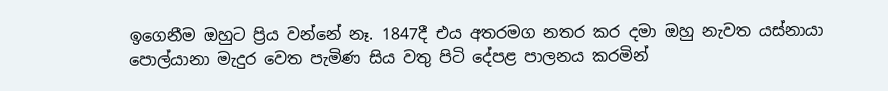ඉගෙනීම ඔහුට ප්‍රිය වන්නේ නෑ. 1847දී එය අතරමග නතර කර දමා ඔහු නැවත යස්නායා පොල්යානා මැදුර වෙත පැමිණ සිය වතු පිටි දේපළ පාලනය කරමින්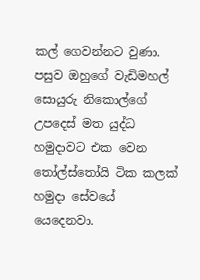කල් ගෙවන්නට වුණා. පසුව ඔහුගේ වැඩිමහල් සොයුරු නිකොල්ගේ උපදෙස් මත යුද්ධ හමුදාවට එක වෙන තෝල්ස්තෝයි ටික කලක් හමුදා සේවයේ යෙදෙනවා.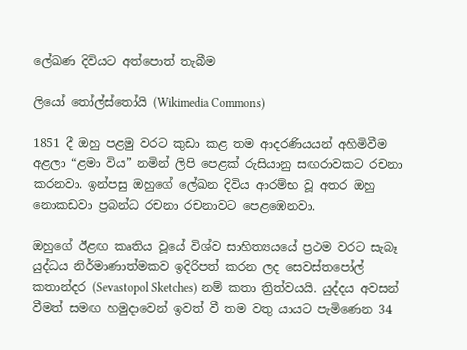ලේඛණ දිවියට අත්පොත් තැබීම

ලියෝ තෝල්ස්තෝයි (Wikimedia Commons)

1851 දී ඔහු පළමු වරට කුඩා කළ තම ආදරණියයන් අහිමිවීම අළලා “ළමා විය” නමින් ලිපි පෙළක් රුසියානු සඟරාවකට රචනා කරනවා. ඉන්පසු ඔහුගේ ලේඛන දිවිය ආරම්භ වූ අතර ඔහු නොකඩවා ප්‍රබන්ධ රචනා රචනාවට පෙළඹෙනවා.

ඔහුගේ ඊළඟ කෘතිය වූයේ විශ්ව සාහිත්‍යයයේ ප්‍රථම වරට සැබෑ යුද්ධය නිර්මාණාත්මකව ඉදිරිපත් කරන ලද සෙවස්තපෝල් කතාන්දර (Sevastopol Sketches) නම් කතා ත්‍රිත්වයයි. යුද්දය අවසන් වීමත් සමඟ හමුදාවෙන් ඉවත් වී තම වතු යායට පැමිණෙන 34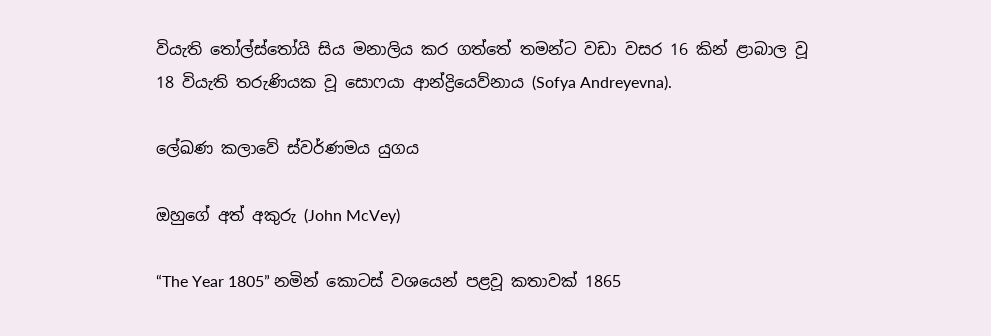වියැති තෝල්ස්තෝයි සිය මනාලිය කර ගත්තේ තමන්ට වඩා වසර 16 කින් ළාබාල වූ 18 වියැති තරුණියක වූ සොෆයා ආන්ද්‍රියෙව්නාය (Sofya Andreyevna).

ලේඛණ කලාවේ ස්වර්ණමය යුගය

ඔහුගේ අත් අකුරු (John McVey)

“The Year 1805” නමින් කොටස් වශයෙන් පළවූ කතාවක් 1865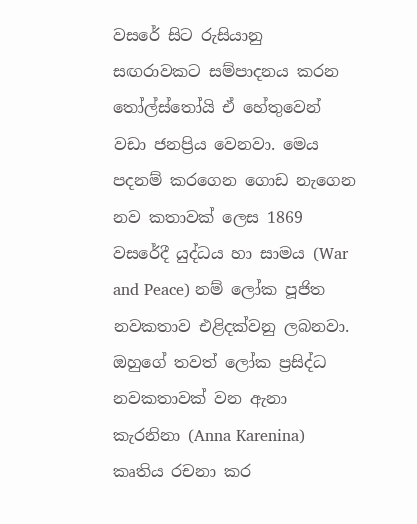වසරේ සිට රුසියානු සඟරාවකට සම්පාදනය කරන තෝල්ස්තෝයි ඒ හේතුවෙන් වඩා ජනප්‍රිය වෙනවා. මෙය පදනම් කරගෙන ගොඩ නැගෙන නව කතාවක් ලෙස 1869 වසරේදී යුද්ධය හා සාමය (War and Peace) නම් ලෝක පූජිත නවකතාව එළිදක්වනු ලබනවා. ඔහුගේ තවත් ලෝක ප්‍රසිද්ධ නවකතාවක් වන ඇනා කැරනිනා (Anna Karenina) කෘතිය රචනා කර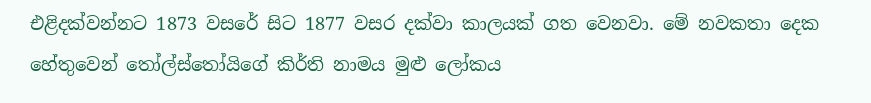එළිදක්වන්නට 1873 වසරේ සිට 1877 වසර දක්වා කාලයක් ගත වෙනවා. මේ නවකතා දෙක හේතුවෙන් තෝල්ස්තෝයිගේ කිර්ති නාමය මුළු ලෝකය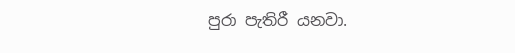පුරා පැතිරී යනවා.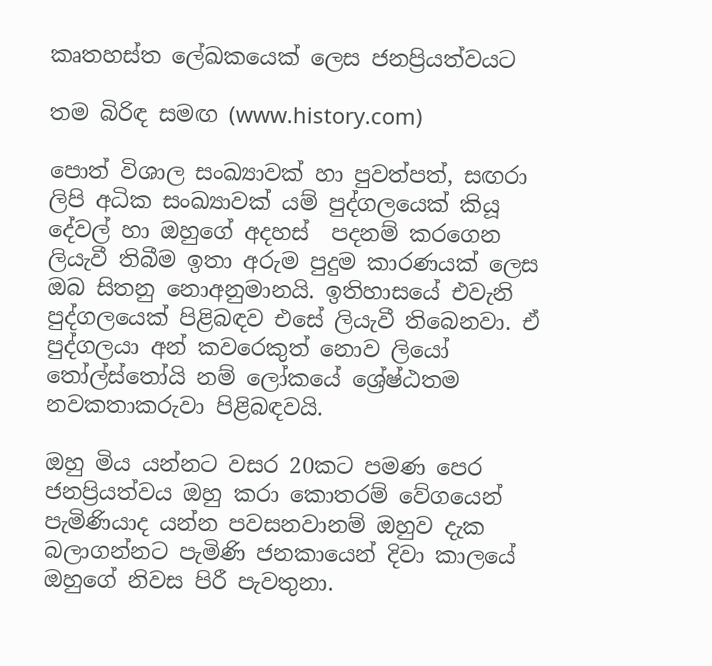කෘතහස්ත ලේඛකයෙක් ලෙස ජනප්‍රියත්වයට

තම බිරිඳ සමඟ (www.history.com)

පොත් විශාල සංඛ්‍යාවක් හා පුවත්පත්, සඟරා ලිපි අධික සංඛ්‍යාවක් යම් පුද්ගලයෙක් කියූ දේවල් හා ඔහුගේ අදහස්  පදනම් කරගෙන ලියැවී තිබීම ඉතා අරුම පුදුම කාරණයක් ලෙස ඔබ සිතනු නොඅනුමානයි. ඉතිහාසයේ එවැනි පුද්ගලයෙක් පිළිබඳව එසේ ලියැවී තිබෙනවා. ඒ පුද්ගලයා අන් කවරෙකුත් නොව ලියෝ තෝල්ස්තෝයි නම් ලෝකයේ ශ්‍රේෂ්ඨතම නවකතාකරුවා පිළිබඳවයි.

ඔහු මිය යන්නට වසර 20කට පමණ පෙර ජනප්‍රියත්වය ඔහු කරා කොතරම් වේගයෙන් පැමිණියාද යන්න පවසනවානම් ඔහුව දැක බලාගන්නට පැමිණි ජනකායෙන් දිවා කාලයේ ඔහුගේ නිවස පිරී පැවතුනා.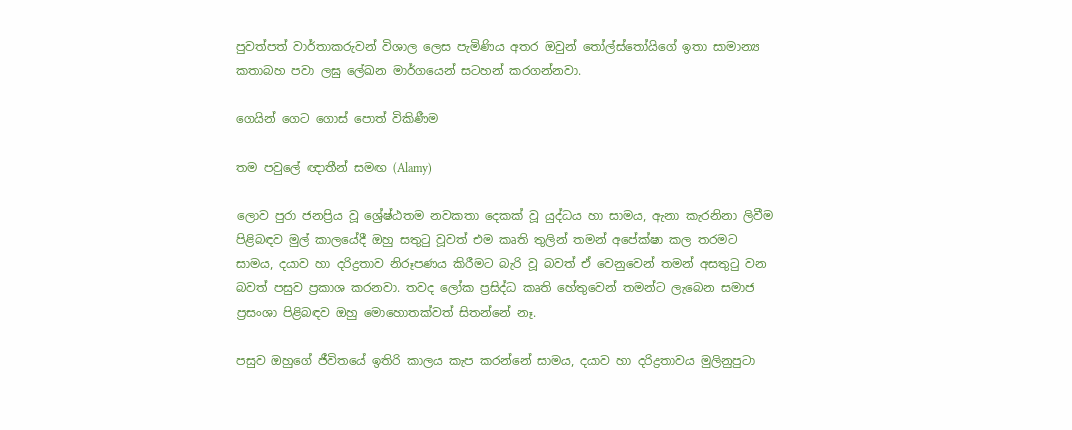පුවත්පත් වාර්තාකරුවන් විශාල ලෙස පැමිණිය අතර ඔවුන් තෝල්ස්තෝයිගේ ඉතා සාමාන්‍ය කතාබහ පවා ලඝු ලේඛන මාර්ගයෙන් සටහන් කරගන්නවා.

ගෙයින් ගෙට ගොස් පොත් විකිණීම

තම පවුලේ ඥාතීන් සමඟ (Alamy)

ලොව පුරා ජනප්‍රිය වූ ශ්‍රේෂ්ඨතම නවකතා දෙකක් වූ යුද්ධය හා සාමය, ඇනා කැරනිනා ලිවීම පිළිබඳව මුල් කාලයේදී ඔහු සතුටු වූවත් එම කෘති තුලින් තමන් අපේක්ෂා කල තරමට සාමය, දයාව හා දරිද්‍රතාව නිරූපණය කිරීමට බැරි වූ බවත් ඒ වෙනුවෙන් තමන් අසතුටු වන බවත් පසුව ප්‍රකාශ කරනවා. තවද ලෝක ප්‍රසිද්ධ කෘති හේතුවෙන් තමන්ට ලැබෙන සමාජ ප්‍රසංශා පිළිබඳව ඔහු මොහොතක්වත් සිතන්නේ නෑ.

පසුව ඔහුගේ ජීවිතයේ ඉතිරි කාලය කැප කරන්නේ සාමය, දයාව හා දරිද්‍රතාවය මුලිනුපුටා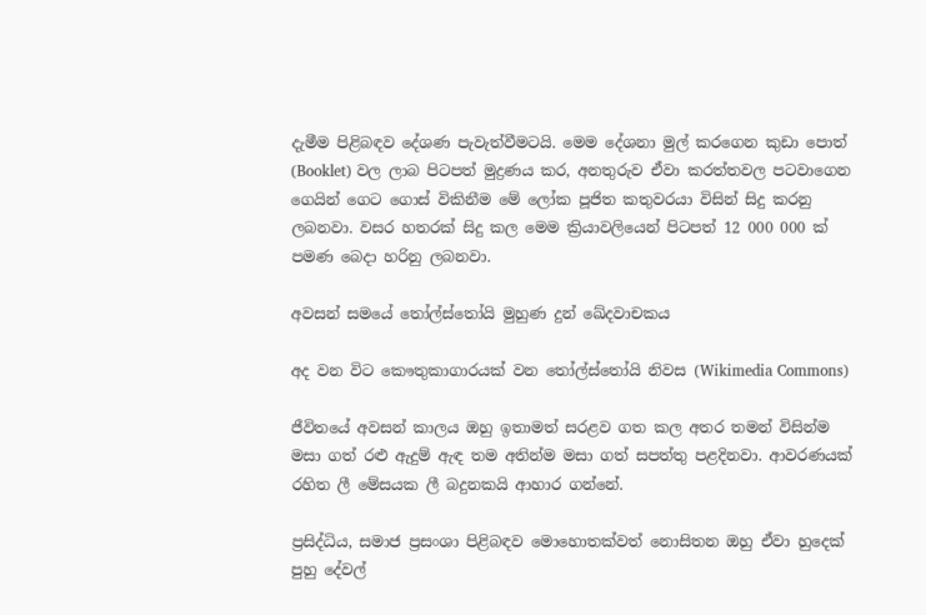දැමීම පිළිබඳව දේශණ පැවැත්වීමටයි. මෙම දේශනා මුල් කරගෙන කුඩා පොත් (Booklet) වල ලාබ පිටපත් මුද්‍රණය කර, අනතුරුව ඒවා කරත්තවල පටවාගෙන ගෙයින් ගෙට ගොස් විකිනීම මේ ලෝක පූජිත කතුවරයා විසින් සිදු කරනු ලබනවා. වසර හතරක් සිදු කල මෙම ක්‍රියාවලියෙන් පිටපත් 12 000 000 ක් පමණ බෙදා හරිනු ලබනවා.

අවසන් සමයේ තෝල්ස්තෝයි මුහුණ දුන් ඛේදවාචකය

අද වන විට කෞතුකාගාරයක් වන තෝල්ස්තෝයි නිවස (Wikimedia Commons)

ජීවිතයේ අවසන් කාලය ඔහු ඉතාමත් සරළව ගත කල අතර තමන් විසින්ම මසා ගත් රළු ඇදුම් ඇඳ තම අතින්ම මසා ගත් සපත්තු පළදිනවා. ආවරණයක් රහිත ලී මේසයක ලී බදුනකයි ආහාර ගන්නේ.

ප්‍රසිද්ධිය, සමාජ ප්‍රසංශා පිළිබඳව මොහොතක්වත් නොසිතන ඔහු ඒවා හුදෙක් පුහු දේවල්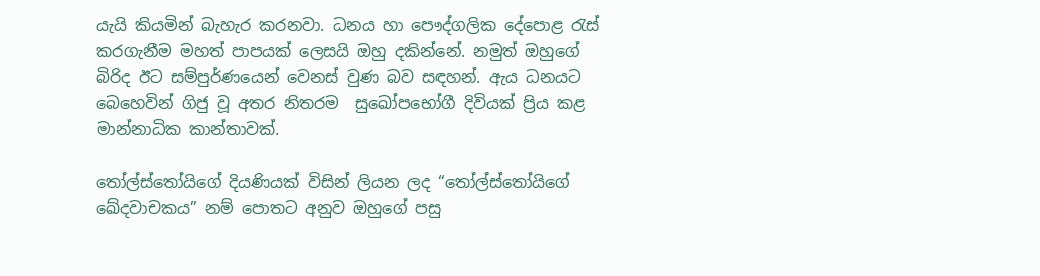යැයි කියමින් බැහැර කරනවා. ධනය හා පෞද්ගලික දේපොළ රැස් කරගැනීම මහත් පාපයක් ලෙසයි ඔහු දකින්නේ. නමුත් ඔහුගේ බිරිද ඊට සම්පුර්ණයෙන් වෙනස් වුණ බව සඳහන්. ඇය ධනයට බෙහෙවින් ගිජු වූ අතර නිතරම  සුඛෝපභෝගී දිවියක් ප්‍රිය කළ මාන්නාධික කාන්තාවක්.

තෝල්ස්තෝයිගේ දියණියක් විසින් ලියන ලද “තෝල්ස්තෝයිගේ ඛේදවාචකය” නම් පොතට අනුව ඔහුගේ පසු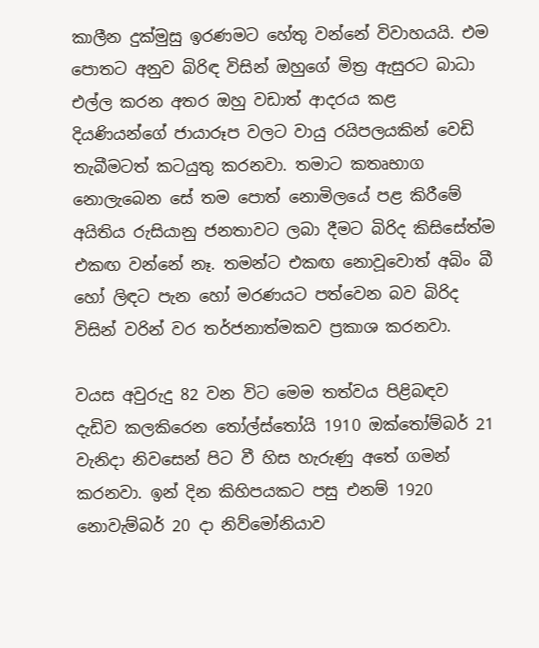කාලීන දුක්මුසු ඉරණමට හේතු වන්නේ විවාහයයි. එම පොතට අනුව බිරිඳ විසින් ඔහුගේ මිත්‍ර ඇසුරට බාධා එල්ල කරන අතර ඔහු වඩාත් ආදරය කළ දියණියන්ගේ ජායාරූප වලට වායු රයිපලයකින් වෙඩි තැබීමටත් කටයුතු කරනවා. තමාට කතෘභාග නොලැබෙන සේ තම පොත් නොමිලයේ පළ කිරීමේ අයිතිය රුසියානු ජනතාවට ලබා දීමට බිරිද කිසිසේත්ම එකඟ වන්නේ නෑ. තමන්ට එකඟ නොවූවොත් අබිං බී හෝ ලිඳට පැන හෝ මරණයට පත්වෙන බව බිරිද විසින් වරින් වර තර්ජනාත්මකව ප්‍රකාශ කරනවා.

වයස අවුරුදු 82 වන විට මෙම තත්වය පිළිබඳව දැඩිව කලකිරෙන තෝල්ස්තෝයි 1910 ඔක්තෝම්බර් 21 වැනිදා නිවසෙන් පිට වී හිස හැරුණු අතේ ගමන් කරනවා. ඉන් දින කිහිපයකට පසු එනම් 1920 නොවැම්බර් 20 දා නිව්මෝනියාව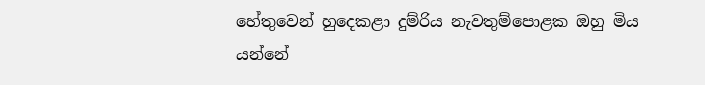හේතුවෙන් හුදෙකළා දුම්රිය නැවතුම්පොළක ඔහු මිය යන්නේ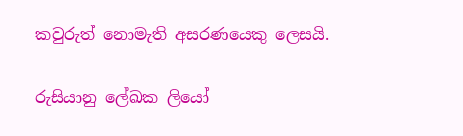කවුරුත් නොමැති අසරණයෙකු ලෙසයි.

රුසියානු ලේඛක ලියෝ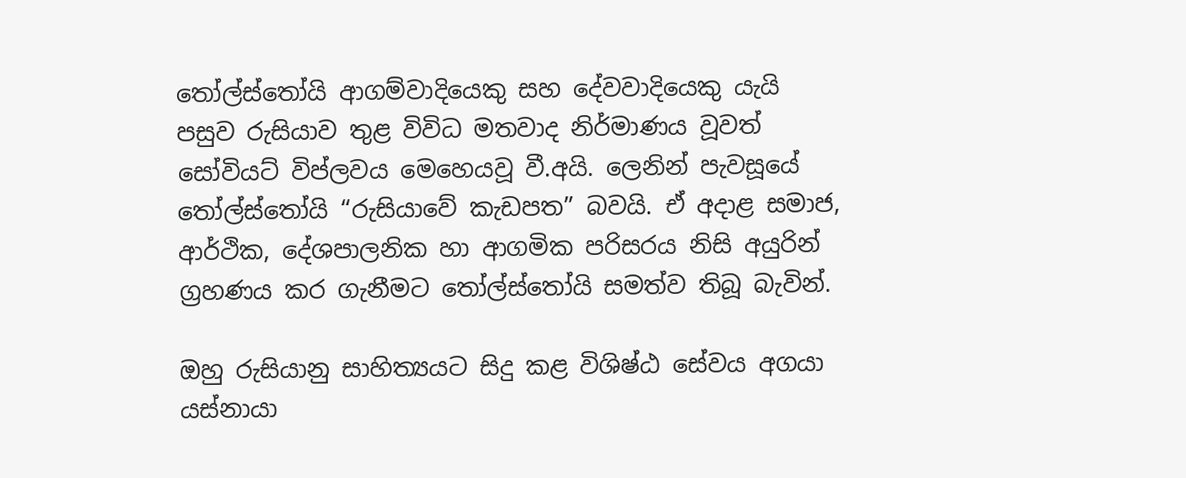තෝල්ස්තෝයි ආගම්වාදියෙකු සහ දේවවාදියෙකු යැයි පසුව රුසියාව තුළ විවිධ මතවාද නිර්මාණය වූවත් සෝවියට් විප්ලවය මෙහෙයවූ වී.අයි. ලෙනින් පැවසූයේ තෝල්ස්තෝයි “රුසියාවේ කැඩපත” බවයි. ඒ අදාළ සමාජ, ආර්ථික, දේශපාලනික හා ආගමික පරිසරය නිසි අයුරින් ග්‍රහණය කර ගැනීමට තෝල්ස්තෝයි සමත්ව තිබූ බැවින්.

ඔහු රුසියානු සාහිත්‍යයට සිදු කළ විශිෂ්ඨ සේවය අගයා යස්නායා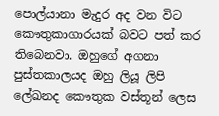පොල්යානා මැදුර අද වන විට කෞතුකාගාරයක් බවට පත් කර තිබෙනවා. ඔහුගේ අගනා පුස්තකාලයද ඔහු ලියූ ලිපි ලේඛනද කෞතුක වස්තූන් ලෙස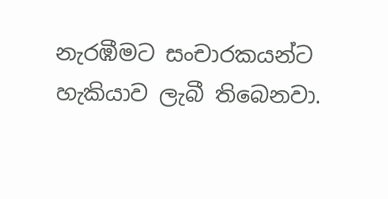නැරඹීමට සංචාරකයන්ට හැකියාව ලැබී තිබෙනවා.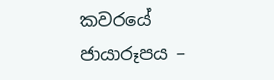කවරයේ ජායාරූපය –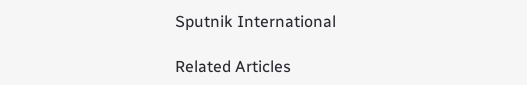Sputnik International

Related Articles